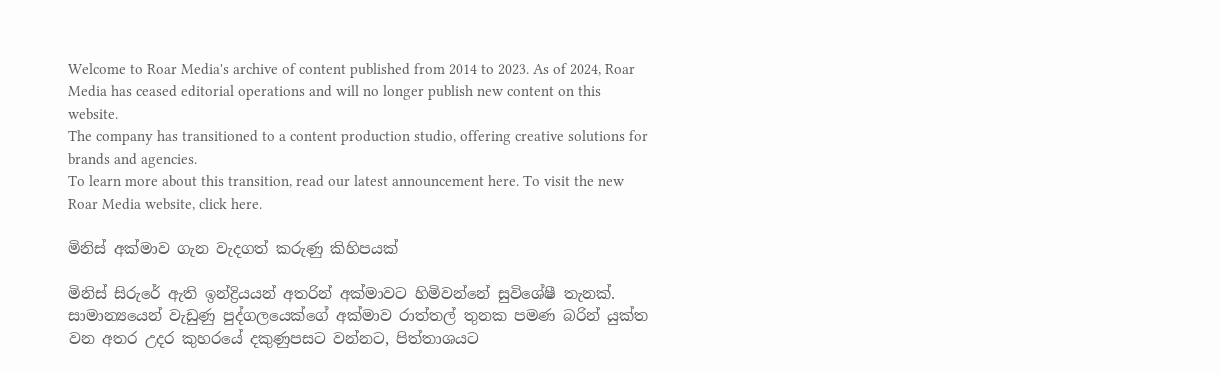Welcome to Roar Media's archive of content published from 2014 to 2023. As of 2024, Roar Media has ceased editorial operations and will no longer publish new content on this website.
The company has transitioned to a content production studio, offering creative solutions for brands and agencies.
To learn more about this transition, read our latest announcement here. To visit the new Roar Media website, click here.

මිනිස් අක්මාව ගැන වැදගත් කරුණු කිහිපයක්

මිනිස් සිරුරේ ඇති ඉන්ද්‍රියයන් අතරින් අක්මාවට හිමිවන්නේ සුවිශේෂී තැනක්. සාමාන්‍යයෙන් වැඩුණු පුද්ගලයෙක්ගේ අක්මාව රාත්තල් තුනක පමණ බරින් යුක්ත වන අතර උදර කුහරයේ දකුණුපසට වන්නට, පිත්තාශයට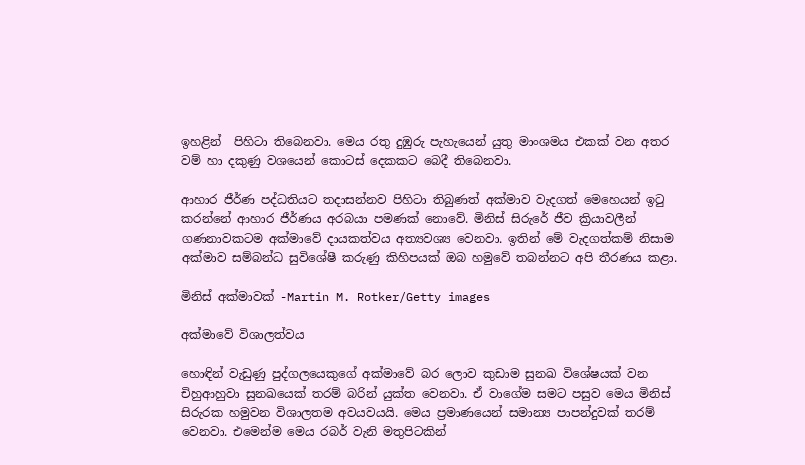ඉහළින්  පිහිටා තිබෙනවා. මෙය රතු දුඹුරු පැහැයෙන් යුතු මාංශමය එකක් වන අතර වම් හා දකුණු වශයෙන් කොටස් දෙකකට බෙදී තිබෙනවා.

ආහාර ජීර්ණ පද්ධතියට තදාසන්නව පිහිටා තිබුණත් අක්මාව වැදගත් මෙහෙයන් ඉටු කරන්නේ ආහාර ජීර්ණය අරබයා පමණක් නොවේ. මිනිස් සිරුරේ ජීව ක්‍රියාවලීන් ගණනාවකටම අක්මාවේ දායකත්වය අත්‍යවශ්‍ය වෙනවා. ඉතින් මේ වැදගත්කම් නිසාම අක්මාව සම්බන්ධ සුවිශේෂී කරුණු කිහිපයක් ඔබ හමුවේ තබන්නට අපි තීරණය කළා.

මිනිස් අක්මාවක් -Martin M. Rotker/Getty images

අක්මාවේ විශාලත්වය

හොඳින් වැඩුණු පුද්ගලයෙකුගේ අක්මාවේ බර ලොව කුඩාම සුනඛ විශේෂයක් වන චිහුආහුවා සුනඛයෙක් තරම් බරින් යුක්ත වෙනවා. ඒ වාගේම සමට පසුව මෙය මිනිස් සිරුරක හමුවන විශාලතම අවයවයයි. මෙය ප්‍රමාණයෙන් සමාන්‍ය පාපන්දුවක් තරම් වෙනවා. එමෙන්ම මෙය රබර් වැනි මතුපිටකින්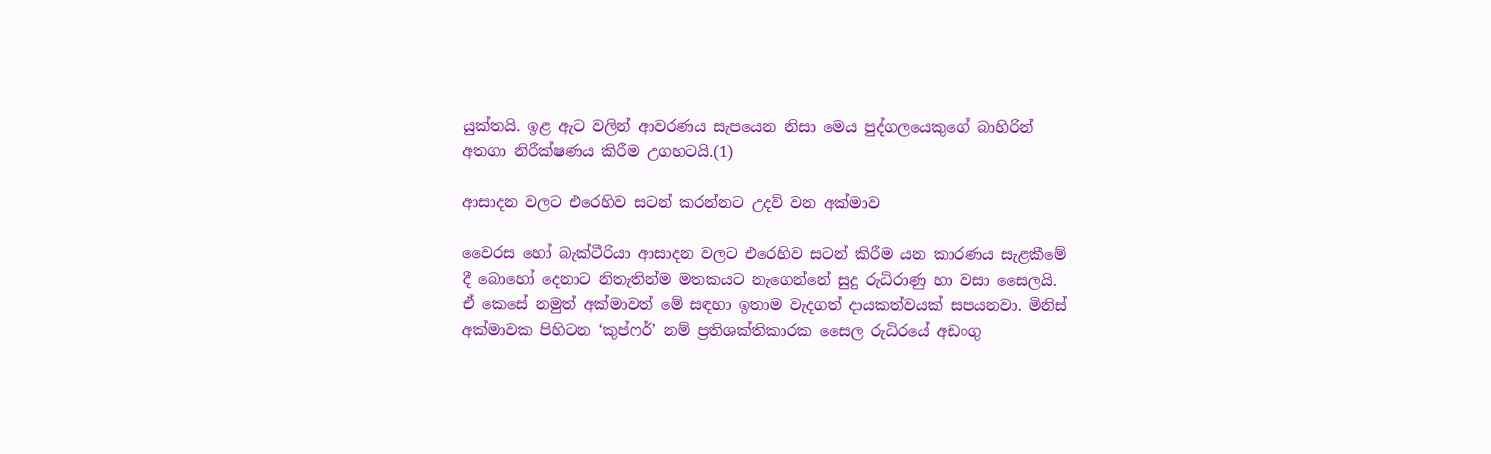යුක්තයි. ඉළ ඇට වලින් ආවරණය සැපයෙන නිසා මෙය පුද්ගලයෙකුගේ බාහිරින් අතගා නිරීක්ෂණය කිරීම උගහටයි.(1)

ආසාදන වලට එරෙහිව සටන් කරන්නට උදව් වන අක්මාව

වෛරස හෝ බැක්ටීරියා ආසාදන වලට එරෙහිව සටන් කිරීම යන කාරණය සැළකීමේ දී බොහෝ දෙනාට නිතැතින්ම මතකයට නැගෙන්නේ සුදු රුධිරාණු හා වසා සෛලයි. ඒ කෙසේ නමුත් අක්මාවත් මේ සඳහා ඉතාම වැදගත් දායකත්වයක් සපයනවා. මිනිස් අක්මාවක පිහිටන ‘කුප්ෆර්’ නම් ප්‍රතිශක්තිකාරක සෛල රුධිරයේ අඩංගු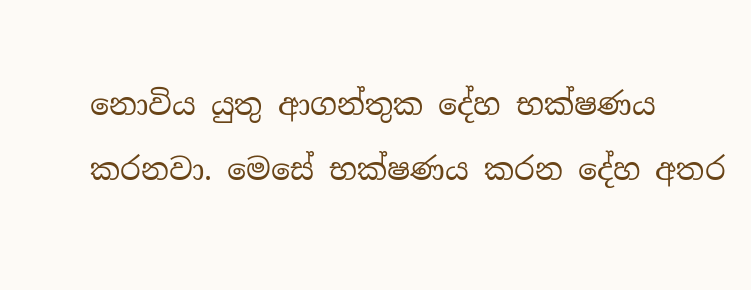නොවිය යුතු ආගන්තුක දේහ භක්ෂණය කරනවා. මෙසේ භක්ෂණය කරන දේහ අතර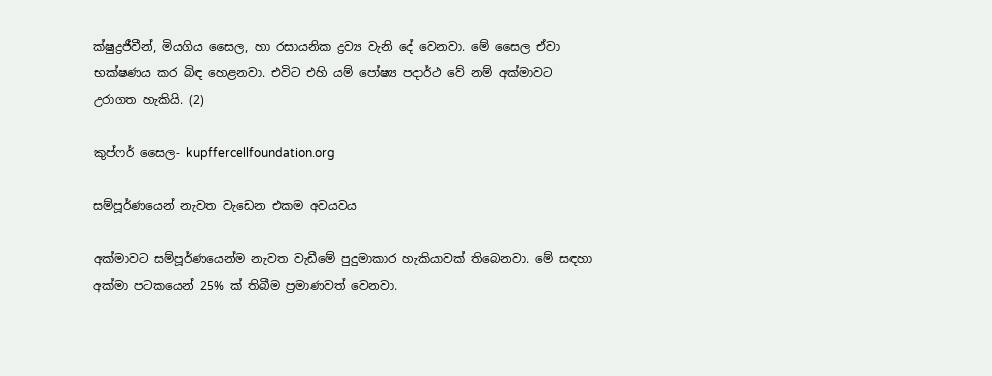ක්ෂුද්‍රජීවීන්, මියගිය සෛල, හා රසායනික ද්‍රව්‍ය වැනි දේ වෙනවා. මේ සෛල ඒවා භක්ෂණය කර බිඳ හෙළනවා. එවිට එහි යම් පෝෂ්‍ය පදාර්ථ වේ නම් අක්මාවට උරාගත හැකියි. (2)

කුප්ෆර් සෛල- kupffercellfoundation.org

සම්පූර්ණයෙන් නැවත වැඩෙන එකම අවයවය

අක්මාවට සම්පූර්ණයෙන්ම නැවත වැඩීමේ පුදුමාකාර හැකියාවක් තිබෙනවා. මේ සඳහා අක්මා පටකයෙන් 25% ක් තිබීම ප්‍රමාණවත් වෙනවා.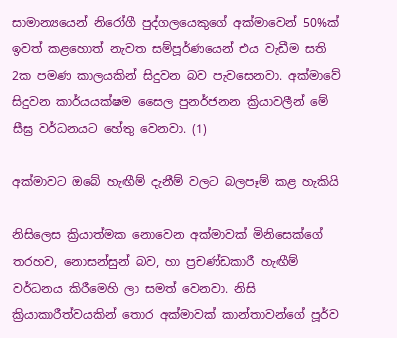සාමාන්‍යයෙන් නිරෝගී පුද්ගලයෙකුගේ අක්මාවෙන් 50%ක් ඉවත් කළහොත් නැවත සම්පූර්ණයෙන් එය වැඩීම සති 2ක පමණ කාලයකින් සිදුවන බව පැවසෙනවා. අක්මාවේ සිදුවන කාර්යයක්ෂම සෛල පුනර්ජනන ක්‍රියාවලීන් මේ සීඝ්‍ර වර්ධනයට හේතු වෙනවා. (1)

අක්මාවට ඔබේ හැඟීම් දැනීම් වලට බලපෑම් කළ හැකියි

නිසිලෙස ක්‍රියාත්මක නොවෙන අක්මාවක් මිනිසෙක්ගේ තරහව, නොසන්සුන් බව, හා ප්‍රචණ්ඩකාරී හැඟීම් වර්ධනය කිරීමෙහි ලා සමත් වෙනවා. නිසි ක්‍රියාකාරීත්වයකින් තොර අක්මාවක් කාන්තාවන්ගේ පූර්ව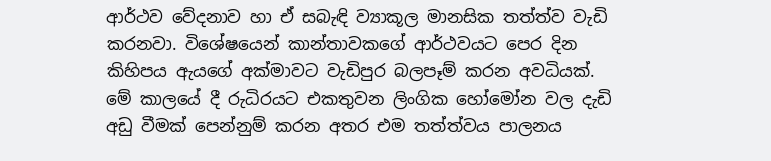ආර්ථව වේදනාව හා ඒ සබැඳි ව්‍යාකූල මානසික තත්ත්ව වැඩි කරනවා. විශේෂයෙන් කාන්තාවකගේ ආර්ථවයට පෙර දින කිහිපය ඇයගේ අක්මාවට වැඩිපුර බලපෑම් කරන අවධියක්. මේ කාලයේ දී රුධිරයට එකතුවන ලිංගික හෝමෝන වල දැඩි අඩු වීමක් පෙන්නුම් කරන අතර එම තත්ත්වය පාලනය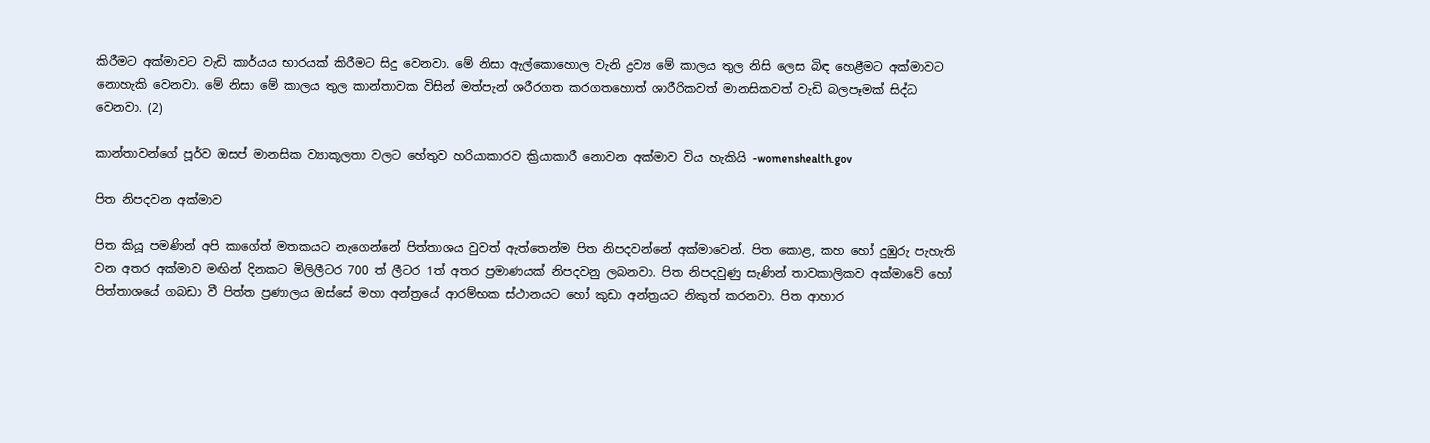කිරීමට අක්මාවට වැඩි කාර්යය භාරයක් කිරීමට සිදු වෙනවා. මේ නිසා ඇල්කොහොල වැනි ද්‍රව්‍ය මේ කාලය තුල නිසි ලෙස බිඳ හෙළීමට අක්මාවට නොහැකි වෙනවා. මේ නිසා මේ කාලය තුල කාන්තාවක විසින් මත්පැන් ශරීරගත කරගතහොත් ශාරීරිකවත් මානසිකවත් වැඩි බලපෑමක් සිද්ධ වෙනවා. (2)

කාන්තාවන්ගේ පූර්ව ඔසප් මානසික ව්‍යාකූලතා වලට හේතුව හරියාකාරව ක්‍රියාකාරී නොවන අක්මාව විය හැකියි -womenshealth.gov

පිත නිපදවන අක්මාව

පිත කියූ පමණින් අපි කාගේත් මතකයට නැගෙන්නේ පිත්තාශය වුවත් ඇත්තෙන්ම පිත නිපදවන්නේ අක්මාවෙන්. පිත කොළ, කහ හෝ දුඹුරු පැහැති වන අතර අක්මාව මඟින් දිනකට මිලිලීටර 700 ත් ලීටර 1ත් අතර ප්‍රමාණයක් නිපදවනු ලබනවා. පිත නිපදවුණු සැණින් තාවකාලිකව අක්මාවේ හෝ පිත්තාශයේ ගබඩා වී පිත්ත ප්‍රණාලය ඔස්සේ මහා අන්ත්‍රයේ ආරම්භක ස්ථානයට හෝ කුඩා අන්ත්‍රයට නිකුත් කරනවා. පිත ආහාර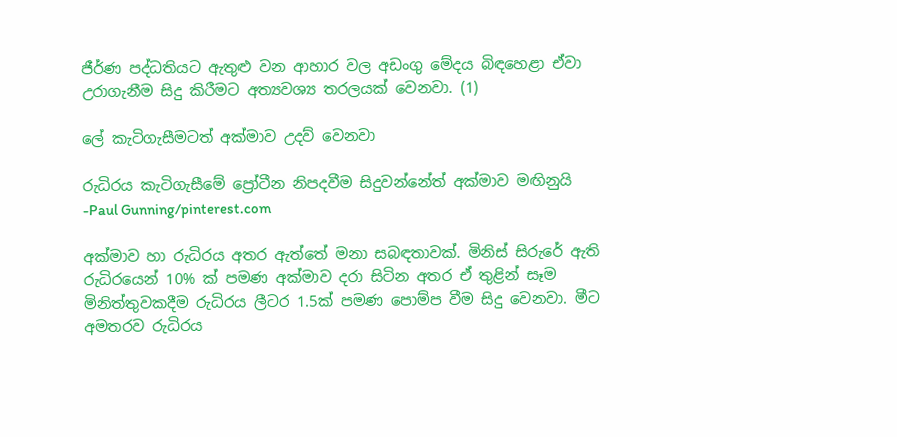ජීර්ණ පද්ධතියට ඇතුළු වන ආහාර වල අඩංගු මේදය බිඳහෙළා ඒවා උරාගැනීම සිදු කිරීමට අත්‍යවශ්‍ය තරලයක් වෙනවා. (1)

ලේ කැටිගැසීමටත් අක්මාව උදව් වෙනවා

රුධිරය කැටිගැසීමේ ප්‍රෝටීන නිපදවීම සිදුවන්නේත් අක්මාව මඟිනුයි -Paul Gunning/pinterest.com

අක්මාව හා රුධිරය අතර ඇත්තේ මනා සබඳතාවක්. මිනිස් සිරුරේ ඇති රුධිරයෙන් 10% ක් පමණ අක්මාව දරා සිටින අතර ඒ තුළින් සෑම මිනිත්තුවකදීම රුධිරය ලීටර 1.5ක් පමණ පොම්ප වීම සිදු වෙනවා. මීට අමතරව රුධිරය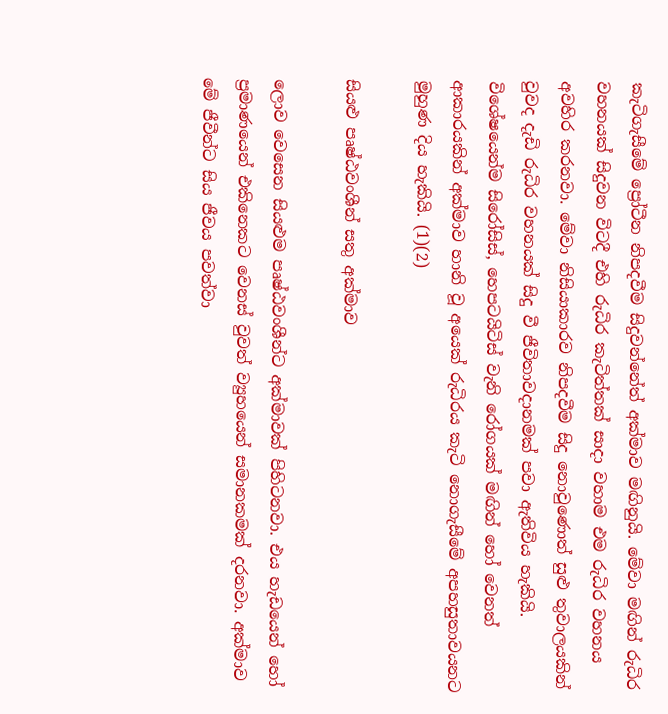කැටිගැසීමේ ප්‍රෝටීන නිපදවීම සිදුවන්නේත් අක්මාව මඟිනුයි. මේවා මඟින් රුධිර වහනයක් සිදුවන විටදී එහි රුධිර කැටිත්තක් සාදා වහාම එම රුධිර වහනය අවහිර කරනවා. මේවා නිසියාකාරව නිපදවීම සිදු නොවුණොත් සුළු තුවාලයකින් වුවද දැඩි රුධිර වහනයක් සිදු වී ජීවිතාවදානමක් පවා ඇතිවිය හැකියි. විශේෂයෙන්ම සිරෝසිස්, හෙපටයිටිස් වැනි රෝගයක් මඟින් හෝ වෙනත් ආකාරයකින් අක්මාව හානි වූ අයෙක් රුධිරය කැටි නොගැසීමේ අපහසුතාවයනට මුහුණ දිය හැකියි. (1)(2)

සියළු පෘෂ්ඨවංශීන් සතු අක්මාව

ලොව වෙසෙන සියළුම පෘෂ්ඨවංශීන්ට අක්මාවක් පිහිටනවා. එය හැඩයෙන් හෝ ප්‍රමාණයෙන් එකිනෙකට වෙනස් වුවත් ව්‍යුහයෙන් සමානකමක් දරනවා. අක්මාව මේ ජීවීන්ට සිය ජීවය පවත්වා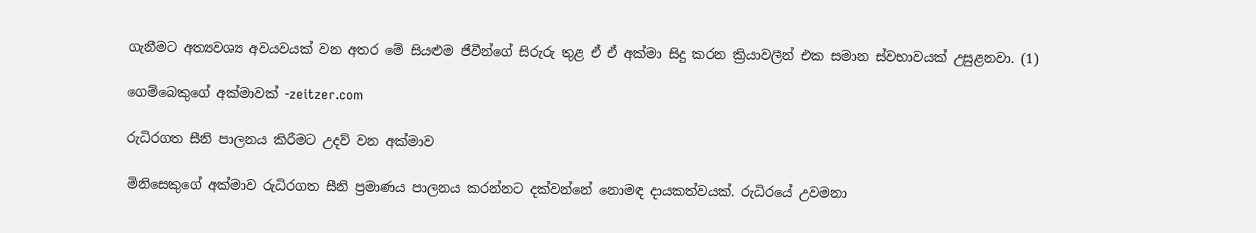ගැනීමට අත්‍යවශ්‍ය අවයවයක් වන අතර මේ සියළුම ජීවීන්ගේ සිරුරු තුළ ඒ ඒ අක්මා සිදු කරන ක්‍රියාවලීන් එක සමාන ස්වභාවයක් උසුළනවා. (1)

ගෙම්බෙකුගේ අක්මාවක් -zeitzer.com

රුධිරගත සීනි පාලනය කිරීමට උදව් වන අක්මාව

මිනිසෙකුගේ අක්මාව රුධිරගත සීනි ප්‍රමාණය පාලනය කරන්නට දක්වන්නේ නොමඳ දායකත්වයක්. රුධිරයේ උවමනා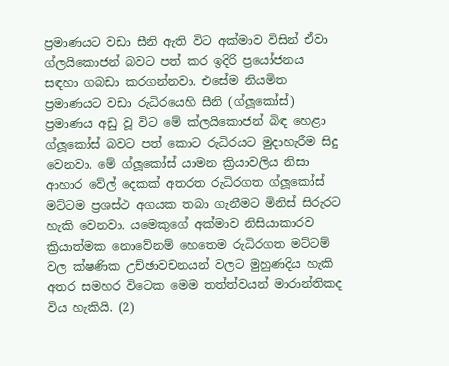ප්‍රමාණයට වඩා සීනි ඇති විට අක්මාව විසින් ඒවා ග්ලයිකොජන් බවට පත් කර ඉදිරි ප්‍රයෝජනය සඳහා ගබඩා කරගන්නවා. එසේම නියමිත ප්‍රමාණයට වඩා රුධිරයෙහි සීනි (ග්ලූකෝස්) ප්‍රමාණය අඩු වූ විට මේ ක්ලයිකොජන් බිඳ හෙළා ග්ලූකෝස් බවට පත් කොට රුධිරයට මුදාහැරීම සිදු වෙනවා. මේ ග්ලූකෝස් යාමන ක්‍රියාවලිය නිසා ආහාර වේල් දෙකක් අතරත රුධිරගත ග්ලූකෝස් මට්ටම ප්‍රශස්ථ අගයක තබා ගැනීමට මිනිස් සිරුරට හැකි වෙනවා. යමෙකුගේ අක්මාව නිසියාකාරව ක්‍රියාත්මක නොවේනම් හෙතෙම රුධිරගත මට්ටම් වල ක්ෂණික උච්ඡාවචනයන් වලට මුහුණදිය හැකි අතර සමහර විටෙක මෙම තත්ත්වයන් මාරාන්තිකද විය හැකියි. (2)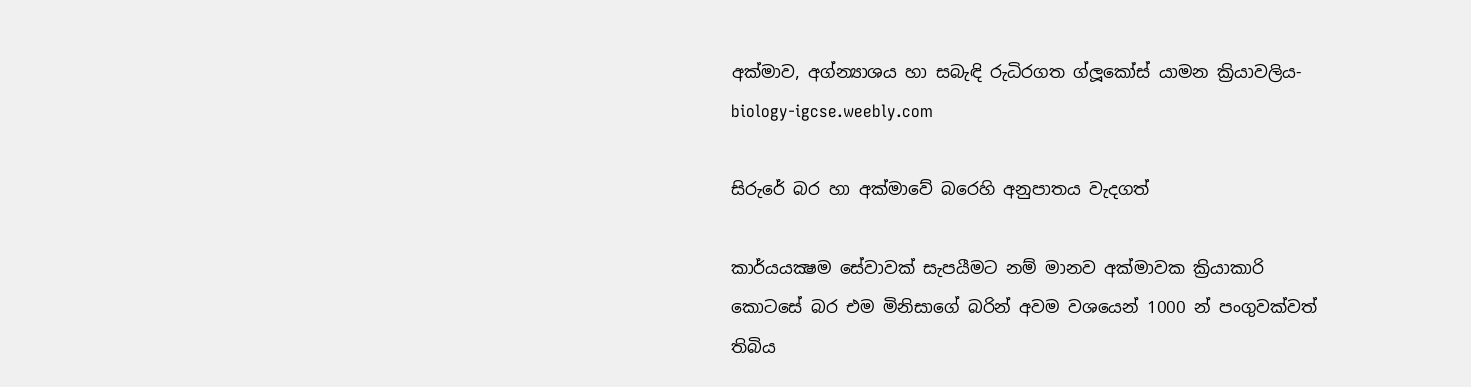අක්මාව, අග්න්‍යාශය හා සබැඳි රුධිරගත ග්ලූකෝස් යාමන ක්‍රියාවලිය-biology-igcse.weebly.com

සිරුරේ බර හා අක්මාවේ බරෙහි අනුපාතය වැදගත්

කාර්යයක්‍ෂම සේවාවක් සැපයීමට නම් මානව අක්මාවක ක්‍රියාකාරි කොටසේ බර එම මිනිසාගේ බරින් අවම වශයෙන් 1000 න් පංගුවක්වත් තිබිය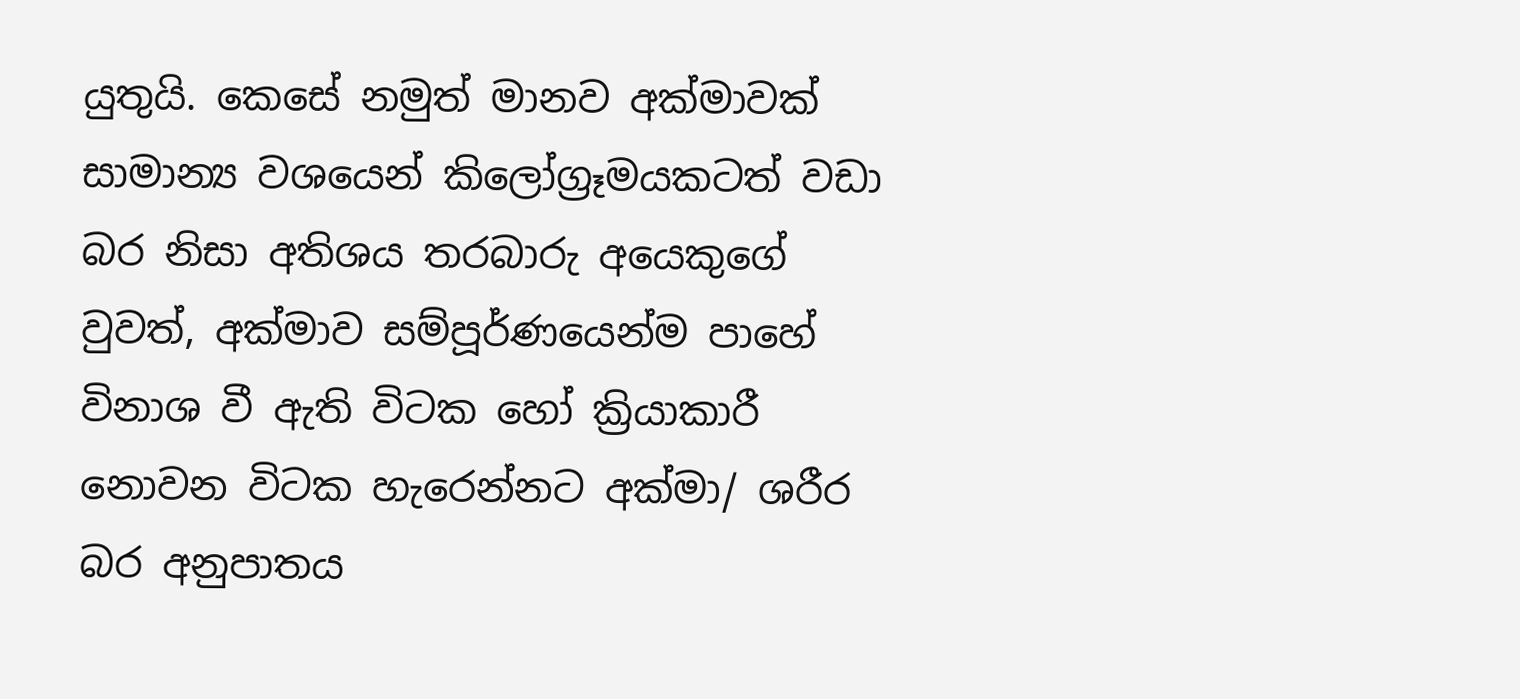යුතුයි. කෙසේ නමුත් මානව අක්මාවක් සාමාන්‍ය වශයෙන් කිලෝග්‍රෑමයකටත් වඩා බර නිසා අතිශය තරබාරු අයෙකුගේ වුවත්, අක්මාව සම්පූර්ණයෙන්ම පාහේ විනාශ වී ඇති විටක හෝ ක්‍රියාකාරී නොවන විටක හැරෙන්නට අක්මා/ ශරීර බර අනුපාතය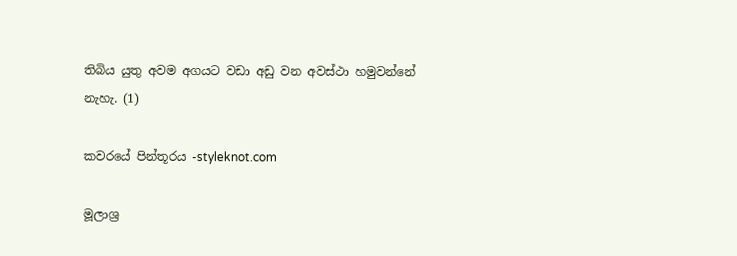තිබිය යුතු අවම අගයට වඩා අඩු වන අවස්ථා හමුවන්නේ නැහැ. (1)

කවරයේ පින්තූරය -styleknot.com

මූලාශ්‍ර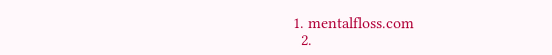1. mentalfloss.com
  2.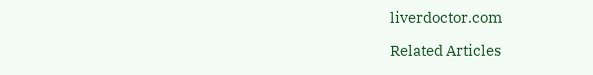liverdoctor.com

Related Articles